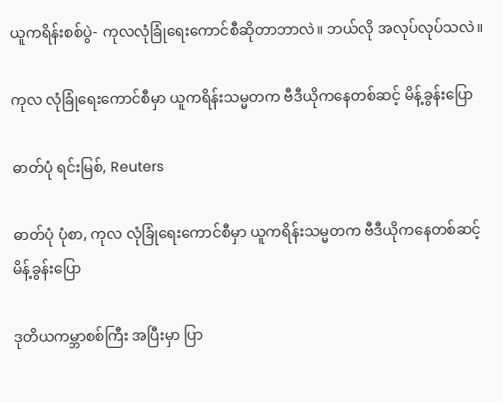ယူကရိန်းစစ်ပွဲ- ကုလလုံခြုံရေးကောင်စီဆိုတာဘာလဲ။ ဘယ်လို အလုပ်လုပ်သလဲ။

ကုလ လုံခြုံရေးကောင်စီမှာ ယူကရိန်းသမ္မတက ဗီဒီယိုကနေတစ်ဆင့် မိန့်ခွန်းပြော

ဓာတ်ပုံ ရင်းမြစ်, Reuters

ဓာတ်ပုံ ပုံစာ, ကုလ လုံခြုံရေးကောင်စီမှာ ယူကရိန်းသမ္မတက ဗီဒီယိုကနေတစ်ဆင့် မိန့်ခွန်းပြော

ဒုတိယကမ္ဘာစစ်ကြီး အပြီးမှာ ပြာ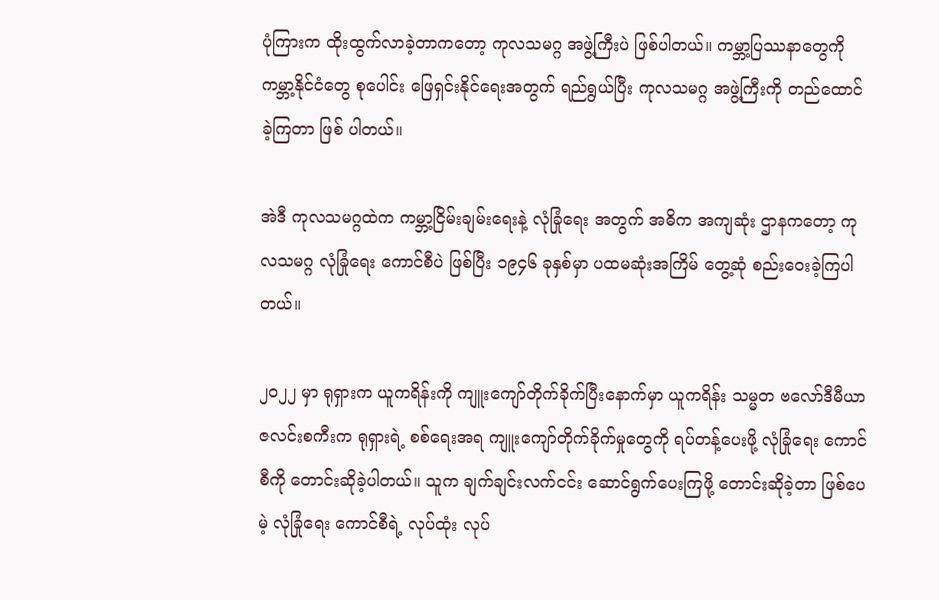ပုံကြားက ထိုးထွက်လာခဲ့တာကတော့ ကုလသမဂ္ဂ အဖွဲ့ကြီးပဲ ဖြစ်ပါတယ်။ ကမ္ဘာ့ပြဿနာတွေကို ကမ္ဘာ့နိုင်ငံတွေ စုပေါင်း ဖြေရှင်းနိုင်ရေးအတွက် ရည်ရွယ်ပြီး ကုလသမဂ္ဂ အဖွဲ့ကြီးကို တည်ထောင်ခဲ့ကြတာ ဖြစ် ပါတယ်။

အဲဒီ ကုလသမဂ္ဂထဲက ကမ္ဘာ့ငြိမ်းချမ်းရေးနဲ့ လုံခြုံရေး အတွက် အဓိက အကျဆုံး ဌာနကတော့ ကုလသမဂ္ဂ လုံခြုံရေး ကောင်စီပဲ ဖြစ်ပြီး ၁၉၄၆ ခုနှစ်မှာ ပထမဆုံးအကြိမ် တွေ့ဆုံ စည်းဝေးခဲ့ကြပါတယ်။

၂၀၂၂ မှာ ရုရှားက ယူကရိန်းကို ကျူးကျော်တိုက်ခိုက်ပြီးနောက်မှာ ယူကရိန်း သမ္မတ ဗလော်ဒီမီယာ ဇလင်းစကီးက ရုရှားရဲ့ စစ်ရေးအရ ကျူးကျော်တိုက်ခိုက်မှုတွေကို ရပ်တန့်ပေးဖို့ လုံခြုံရေး ကောင်စီကို တောင်းဆိုခဲ့ပါတယ်။ သူက ချက်ချင်းလက်ငင်း ဆောင်ရွက်ပေးကြဖို့ တောင်းဆိုခဲ့တာ ဖြစ်ပေမဲ့ လုံခြုံရေး ကောင်စီရဲ့ လုပ်ထုံး လုပ်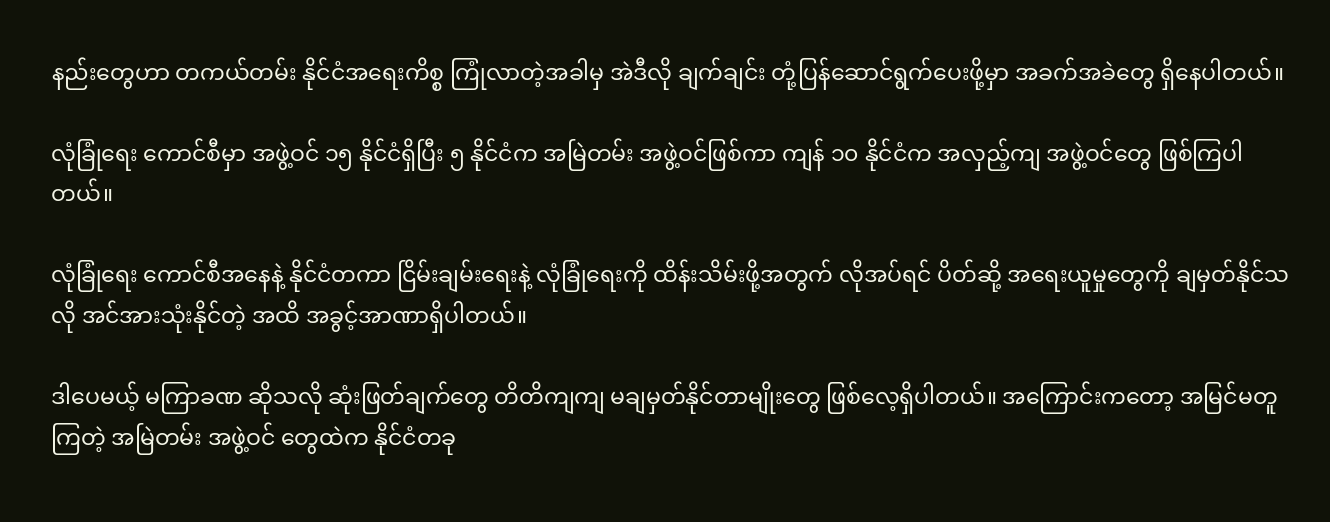နည်းတွေဟာ တကယ်တမ်း နိုင်ငံအရေးကိစ္စ ကြုံလာတဲ့အခါမှ အဲဒီလို ချက်ချင်း တုံ့ပြန်ဆောင်ရွက်ပေးဖို့မှာ အခက်အခဲတွေ ရှိနေပါတယ်။

လုံခြုံရေး ကောင်စီမှာ အဖွဲ့ဝင် ၁၅ နိုင်ငံရှိပြီး ၅ နိုင်ငံက အမြဲတမ်း အဖွဲ့ဝင်ဖြစ်ကာ ကျန် ၁၀ နိုင်ငံက အလှည့်ကျ အဖွဲ့ဝင်တွေ ဖြစ်ကြပါတယ်။

လုံခြုံရေး ကောင်စီအနေနဲ့ နိုင်ငံတကာ ငြိမ်းချမ်းရေးနဲ့ လုံခြုံရေးကို ထိန်းသိမ်းဖို့အတွက် လိုအပ်ရင် ပိတ်ဆို့ အရေးယူမှုတွေကို ချမှတ်နိုင်သလို အင်အားသုံးနိုင်တဲ့ အထိ အခွင့်အာဏာရှိပါတယ်။

ဒါပေမယ့် မကြာခဏ ဆိုသလို ဆုံးဖြတ်ချက်တွေ တိတိကျကျ မချမှတ်နိုင်တာမျိုးတွေ ဖြစ်လေ့ရှိပါတယ်။ အကြောင်းကတော့ အမြင်မတူကြတဲ့ အမြဲတမ်း အဖွဲ့ဝင် တွေထဲက နိုင်ငံတခု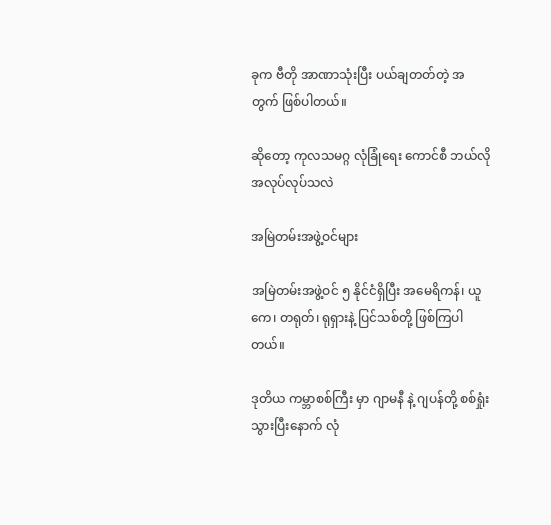ခုက ဗီတို အာဏာသုံးပြီး ပယ်ချတတ်တဲ့ အတွက် ဖြစ်ပါတယ်။

ဆိုတော့ ကုလသမဂ္ဂ လုံခြုံရေး ကောင်စီ ဘယ်လို အလုပ်လုပ်သလဲ

အမြဲတမ်းအဖွဲ့ဝင်များ

အမြဲတမ်းအဖွဲ့ဝင် ၅ နိုင်ငံရှိပြီး အမေရိကန်၊ ယူကေ၊ တရုတ်၊ ရုရှားနဲ့ ပြင်သစ်တို့ ဖြစ်ကြပါတယ်။

ဒုတိယ ကမ္ဘာစစ်ကြီး မှာ ဂျာမနီ နဲ့ ဂျပန်တို့ စစ်ရှုံးသွားပြီးနောက် လုံ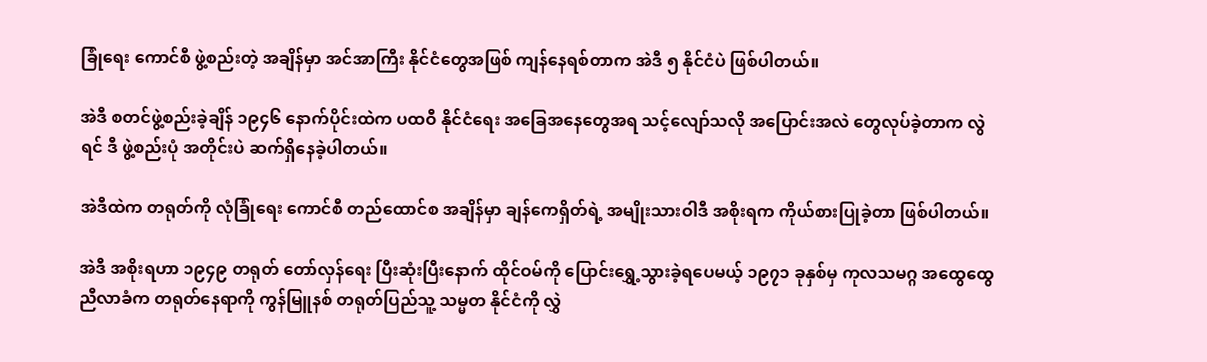ခြုံရေး ကောင်စီ ဖွဲ့စည်းတဲ့ အချိန်မှာ အင်အာကြီး နိုင်ငံတွေအဖြစ် ကျန်နေရစ်တာက အဲဒီ ၅ နိုင်ငံပဲ ဖြစ်ပါတယ်။

အဲဒီ စတင်ဖွဲ့စည်းခဲ့ချိန် ၁၉၄၆ နောက်ပိုင်းထဲက ပထဝီ နိုင်ငံရေး အခြေအနေတွေအရ သင့်လျော်သလို အပြောင်းအလဲ တွေလုပ်ခဲ့တာက လွဲရင် ဒီ ဖွဲ့စည်းပုံ အတိုင်းပဲ ဆက်ရှိနေခဲ့ပါတယ်။

အဲဒီထဲက တရုတ်ကို လုံခြုံရေး ကောင်စီ တည်ထောင်စ အချိန်မှာ ချန်ကေရှိတ်ရဲ့ အမျိုးသားဝါဒီ အစိုးရက ကိုယ်စားပြုခဲ့တာ ဖြစ်ပါတယ်။

အဲဒီ အစိုးရဟာ ၁၉၄၉ တရုတ် တော်လှန်ရေး ပြီးဆုံးပြီးနောက် ထိုင်ဝမ်ကို ပြောင်းရွှေ့သွားခဲ့ရပေမယ့် ၁၉၇၁ ခုနှစ်မှ ကုလသမဂ္ဂ အထွေထွေညီလာခံက တရုတ်နေရာကို ကွန်မြူနစ် တရုတ်ပြည်သူ့ သမ္မတ နိုင်ငံကို လွှဲ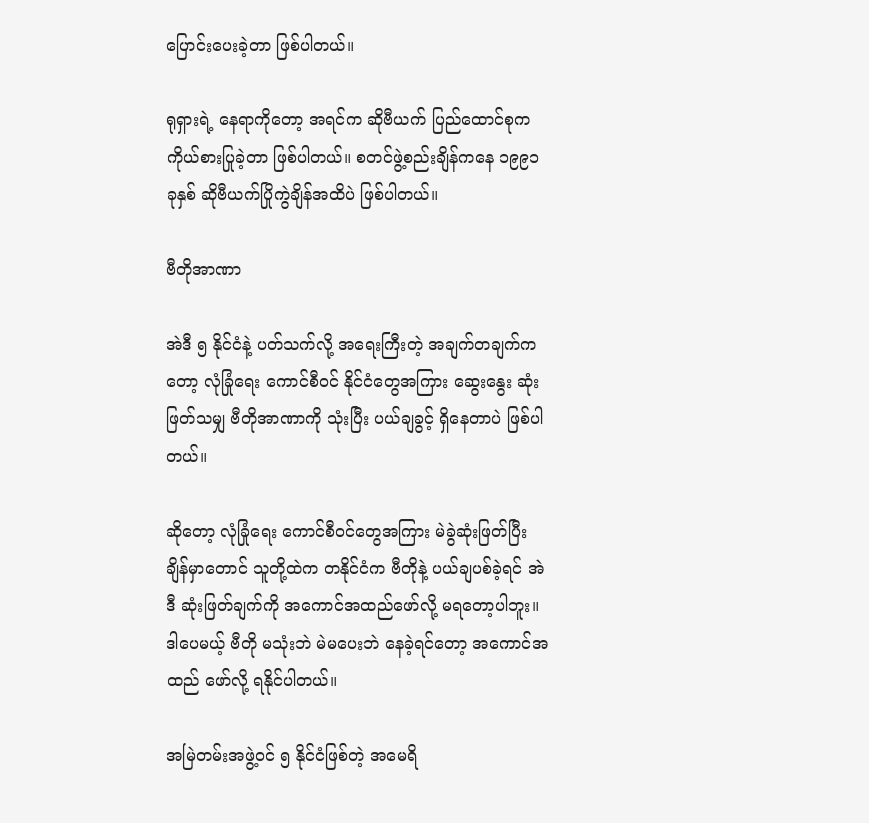ပြောင်းပေးခဲ့တာ ဖြစ်ပါတယ်။

ရုရှားရဲ့ နေရာကိုတော့ အရင်က ဆိုဗီယက် ပြည်ထောင်စုက ကိုယ်စားပြုခဲ့တာ ဖြစ်ပါတယ်။ စတင်ဖွဲ့စည်းချိန်ကနေ ၁၉၉၁ ခုနှစ် ဆိုဗီယက်ပြိုကွဲချိန်အထိပဲ ဖြစ်ပါတယ်။

ဗီတိုအာဏာ

အဲဒီ ၅ နိုင်ငံနဲ့ ပတ်သက်လို့ အရေးကြီးတဲ့ အချက်တချက်ကတော့ လုံခြုံရေး ကောင်စီဝင် နိုင်ငံတွေအကြား ဆွေးနွေး ဆုံးဖြတ်သမျှ ဗီတိုအာဏာကို သုံးပြီး ပယ်ချခွင့် ရှိနေတာပဲ ဖြစ်ပါတယ်။

ဆိုတော့ လုံခြုံရေး ကောင်စီဝင်တွေအကြား မဲခွဲဆုံးဖြတ်ပြီး ချိန်မှာတောင် သူတို့ထဲက တနိုင်ငံက ဗီတိုနဲ့ ပယ်ချပစ်ခဲ့ရင် အဲဒီ ဆုံးဖြတ်ချက်ကို အကောင်အထည်ဖော်လို့ မရတော့ပါဘူး။ ဒါပေမယ့် ဗီတို မသုံးဘဲ မဲမပေးဘဲ နေခဲ့ရင်တော့ အကောင်အထည် ဖော်လို့ ရနိုင်ပါတယ်။

အမြဲတမ်းအဖွဲ့ဝင် ၅ နိုင်ငံဖြစ်တဲ့ အမေရိ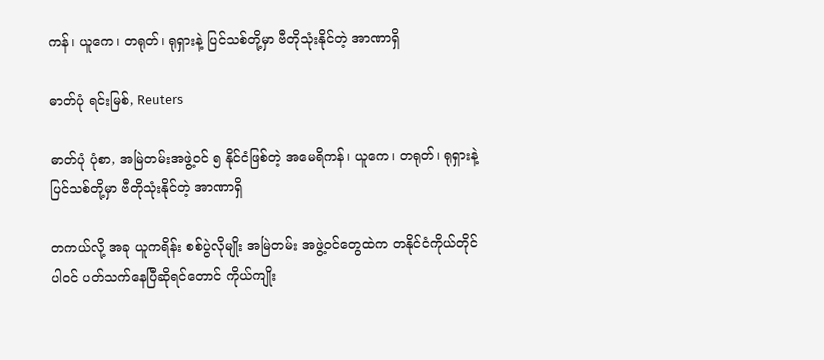ကန်၊ ယူကေ၊ တရုတ်၊ ရုရှားနဲ့ ပြင်သစ်တို့မှာ ဗီတိုသုံးနိုင်တဲ့ အာဏာရှိ

ဓာတ်ပုံ ရင်းမြစ်, Reuters

ဓာတ်ပုံ ပုံစာ, အမြဲတမ်းအဖွဲ့ဝင် ၅ နိုင်ငံဖြစ်တဲ့ အမေရိကန်၊ ယူကေ၊ တရုတ်၊ ရုရှားနဲ့ ပြင်သစ်တို့မှာ ဗီတိုသုံးနိုင်တဲ့ အာဏာရှိ

တကယ်လို့ အခု ယူကရိန်း စစ်ပွဲလိုမျိုး အမြဲတမ်း အဖွဲ့ဝင်တွေထဲက တနိုင်ငံကိုယ်တိုင် ပါဝင် ပတ်သက်နေပြီဆိုရင်တောင် ကိုယ်ကျိုး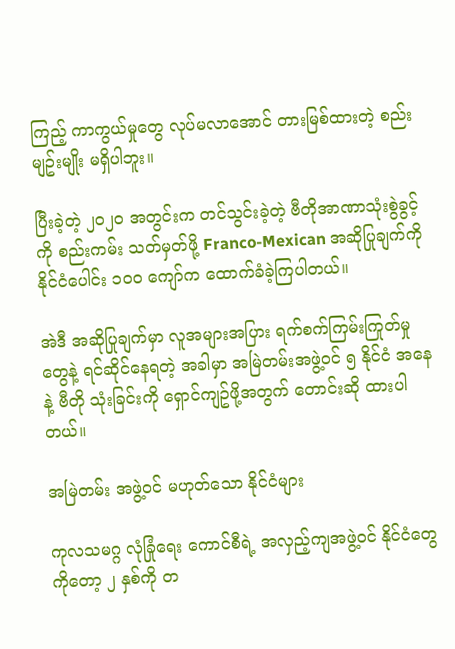ကြည့် ကာကွယ်မှုတွေ လုပ်မလာအောင် တားမြစ်ထားတဲ့ စည်းမျဥ်းမျိုး မရှိပါဘူး။

ပြီးခဲ့တဲ့ ၂၀၂၀ အတွင်းက တင်သွင်းခဲ့တဲ့ ဗီတိုအာဏာသုံးစွဲခွင့်ကို စည်းကမ်း သတ်မှတ်ဖို့ Franco-Mexican အဆိုပြုချက်ကို နိုင်ငံပေါင်း ၁၀၀ ကျော်က ထောက်ခံခဲ့ကြပါတယ်။

အဲဒီ အဆိုပြုချက်မှာ လူအများအပြား ရက်စက်ကြမ်းကြုတ်မှုတွေနဲ့ ရင်ဆိုင်နေရတဲ့ အခါမှာ အမြဲတမ်းအဖွဲ့ဝင် ၅ နိုင်ငံ အနေနဲ့ ဗီတို သုံးခြင်းကို ရှောင်ကျဥ်ဖို့အတွက် တောင်းဆို ထားပါတယ်။

အမြဲတမ်း အဖွဲ့ဝင် မဟုတ်သော နိုင်ငံများ

ကုလသမဂ္ဂ လုံခြုံရေး ကောင်စီရဲ့ အလှည့်ကျအဖွဲ့ဝင် နိုင်ငံတွေကိုတော့ ၂ နှစ်ကို တ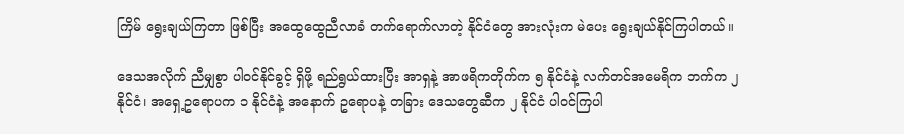ကြိမ် ရွေးချယ်ကြတာ ဖြစ်ပြီး အထွေထွေညီလာခံ တက်ရောက်လာတဲ့ နိုင်ငံတွေ အားလုံးက မဲပေး ရွေးချယ်နိုင်ကြပါတယ်။

ဒေသအလိုက် ညီမျှစွာ ပါဝင်နိုင်ခွင့် ရှိဖို့ ရည်ရွယ်ထားပြီး အာရှနဲ့ အာဖရိကတိုက်က ၅ နိုင်ငံနဲ့ လက်တင်အမေရိက ဘက်က ၂ နိုင်ငံ၊ အရှေ့ဥရောပက ၁ နိုင်ငံနဲ့ အနောက် ဥရောပနဲ့ တခြား ဒေသတွေဆီက ၂ နိုင်ငံ ပါဝင်ကြပါ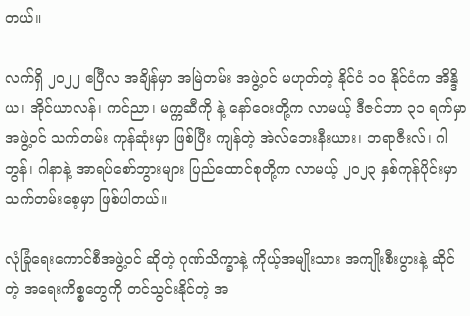တယ်။

လက်ရှိ ၂၀၂၂ ဧပြီလ အချိန်မှာ အမြဲတမ်း အဖွဲ့ဝင် မဟုတ်တဲ့ နိုင်ငံ ၁၀ နိုင်ငံက အိန္ဒိယ၊ အိုင်ယာလန်၊ ကင်ညာ၊ မက္ကဆီကို နဲ့ နော်ဝေးတို့က လာမယ့် ဒီဇင်ဘာ ၃၁ ရက်မှာ အဖွဲ့ဝင် သက်တမ်း ကုန်ဆုံးမှာ ဖြစ်ပြီး ကျန်တဲ့ အဲလ်ဘေးနီးယား၊ ဘရာဇီးလ်၊ ဂါဘွန်၊ ဂါနာနဲ့ အာရပ်စော်ဘွားများ ပြည်ထောင်စုတို့က လာမယ့် ၂၀၂၃ နှစ်ကုန်ပိုင်းမှာ သက်တမ်းစေ့မှာ ဖြစ်ပါတယ်။

လုံခြုံရေးကောင်စီအဖွဲ့ဝင် ဆိုတဲ့ ဂုဏ်သိက္ခာနဲ့ ကိုယ့်အမျိုးသား အကျိုးစီးပွားနဲ့ ဆိုင်တဲ့ အရေးကိစ္စတွေကို တင်သွင်းနိုင်တဲ့ အ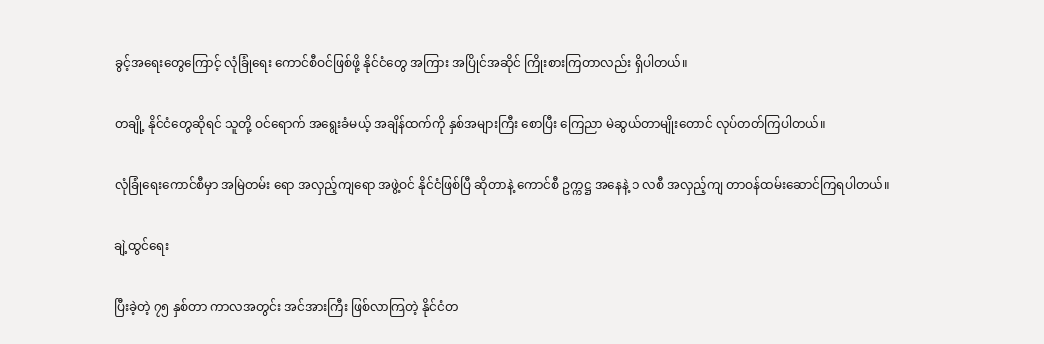ခွင့်အရေးတွေကြောင့် လုံခြုံရေး ကောင်စီဝင်ဖြစ်ဖို့ နိုင်ငံတွေ အကြား အပြိုင်အဆိုင် ကြိုးစားကြတာလည်း ရှိပါတယ်။

တချို့ နိုင်ငံတွေဆိုရင် သူတို့ ဝင်ရောက် အရွေးခံမယ့် အချိန်ထက်ကို နှစ်အများကြီး စောပြီး ကြေညာ မဲဆွယ်တာမျိုးတောင် လုပ်တတ်ကြပါတယ်။

လုံခြုံရေးကောင်စီမှာ အမြဲတမ်း ရော အလှည့်ကျရော အဖွဲ့ဝင် နိုင်ငံဖြစ်ပြီ ဆိုတာနဲ့ ကောင်စီ ဥက္ကဋ္ဌ အနေနဲ့ ၁ လစီ အလှည့်ကျ တာဝန်ထမ်းဆောင်ကြရပါတယ်။

ချဲ့ထွင်ရေး

ပြီးခဲ့တဲ့ ၇၅ နှစ်တာ ကာလအတွင်း အင်အားကြီး ဖြစ်လာကြတဲ့ နိုင်ငံတ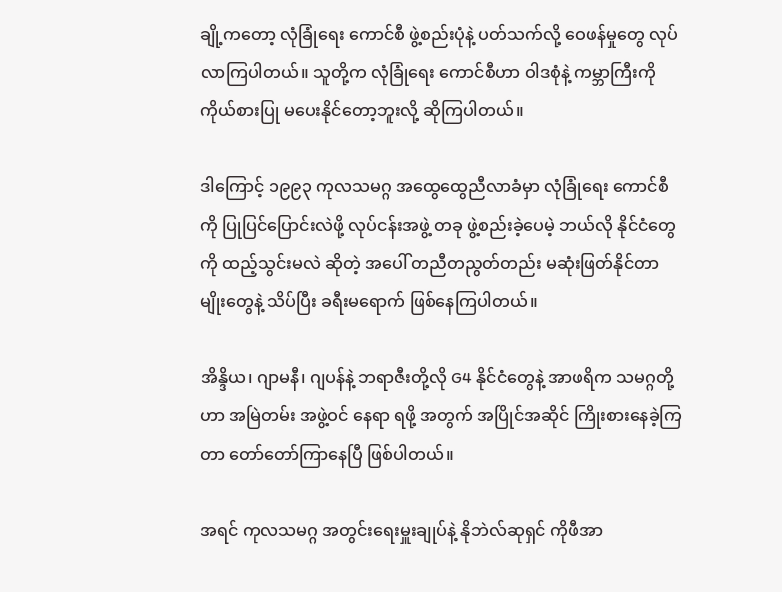ချို့ကတော့ လုံခြုံရေး ကောင်စီ ဖွဲ့စည်းပုံနဲ့ ပတ်သက်လို့ ဝေဖန်မှုတွေ လုပ်လာကြပါတယ်။ သူတို့က လုံခြုံရေး ကောင်စီဟာ ဝါဒစုံနဲ့ ကမ္ဘာကြီးကို ကိုယ်စားပြု မပေးနိုင်တော့ဘူးလို့ ဆိုကြပါတယ်။

ဒါကြောင့် ၁၉၉၃ ကုလသမဂ္ဂ အထွေထွေညီလာခံမှာ လုံခြုံရေး ကောင်စီကို ပြုပြင်ပြောင်းလဲဖို့ လုပ်ငန်းအဖွဲ့ တခု ဖွဲ့စည်းခဲ့ပေမဲ့ ဘယ်လို နိုင်ငံတွေကို ထည့်သွင်းမလဲ ဆိုတဲ့ အပေါ် တညီတညွတ်တည်း မဆုံးဖြတ်နိုင်တာမျိုးတွေနဲ့ သိပ်ပြီး ခရီးမရောက် ဖြစ်နေကြပါတယ်။

အိန္ဒိယ၊ ဂျာမနီ၊ ဂျပန်နဲ့ ဘရာဇီးတို့လို G4 နိုင်ငံတွေနဲ့ အာဖရိက သမဂ္ဂတို့ဟာ အမြဲတမ်း အဖွဲ့ဝင် နေရာ ရဖို့ အတွက် အပြိုင်အဆိုင် ကြိုးစားနေခဲ့ကြတာ တော်တော်ကြာနေပြီ ဖြစ်ပါတယ်။

အရင် ကုလသမဂ္ဂ အတွင်းရေးမှူးချုပ်နဲ့ နိုဘဲလ်ဆုရှင် ကိုဖီအာ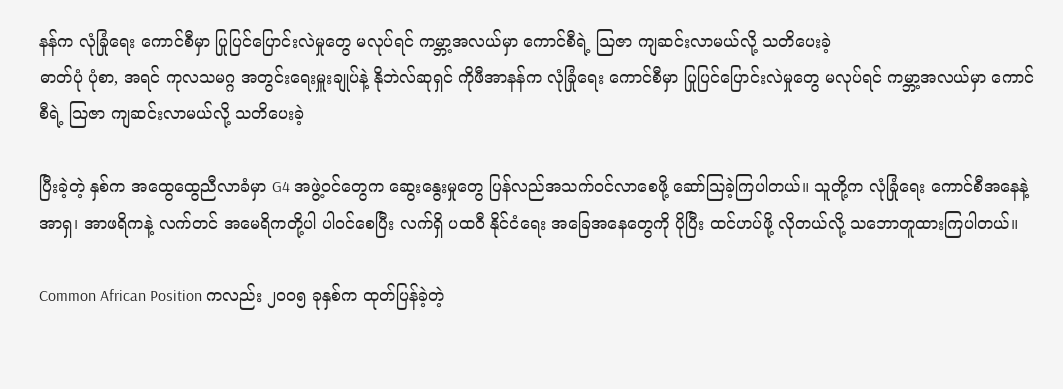နန်က လုံခြုံရေး ကောင်စီမှာ ပြုပြင်ပြောင်းလဲမှုတွေ မလုပ်ရင် ကမ္ဘာ့အလယ်မှာ ကောင်စီရဲ့ သြဇာ ကျဆင်းလာမယ်လို့ သတိပေးခဲ့
ဓာတ်ပုံ ပုံစာ, အရင် ကုလသမဂ္ဂ အတွင်းရေးမှူးချုပ်နဲ့ နိုဘဲလ်ဆုရှင် ကိုဖီအာနန်က လုံခြုံရေး ကောင်စီမှာ ပြုပြင်ပြောင်းလဲမှုတွေ မလုပ်ရင် ကမ္ဘာ့အလယ်မှာ ကောင်စီရဲ့ သြဇာ ကျဆင်းလာမယ်လို့ သတိပေးခဲ့

ပြီးခဲ့တဲ့ နှစ်က အထွေထွေညီလာခံမှာ G4 အဖွဲ့ဝင်တွေက ဆွေးနွေးမှုတွေ ပြန်လည်အသက်ဝင်လာစေဖို့ ဆော်သြခဲ့ကြပါတယ်။ သူတို့က လုံခြုံရေး ကောင်စီအနေနဲ့ အာရှ၊ အာဖရိကနဲ့ လက်တင် အမေရိကတို့ပါ ပါဝင်စေပြီး လက်ရှိ ပထဝီ နိုင်ငံရေး အခြေအနေတွေကို ပိုပြီး ထင်ဟပ်ဖို့ လိုတယ်လို့ သဘောတူထားကြပါတယ်။

Common African Position ကလည်း ၂၀၀၅ ခုနှစ်က ထုတ်ပြန်ခဲ့တဲ့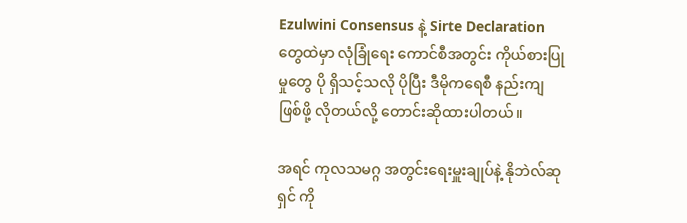Ezulwini Consensus နဲ့ Sirte Declaration တွေထဲမှာ လုံခြုံရေး ကောင်စီအတွင်း ကိုယ်စားပြုမှုတွေ ပို ရှိသင့်သလို ပိုပြီး ဒီမိုကရေစီ နည်းကျ ဖြစ်ဖို့ လိုတယ်လို့ တောင်းဆိုထားပါတယ်။

အရင် ကုလသမဂ္ဂ အတွင်းရေးမှူးချုပ်နဲ့ နိုဘဲလ်ဆုရှင် ကို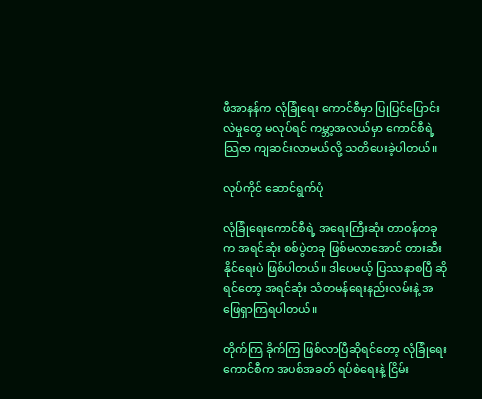ဖီအာနန်က လုံခြုံရေး ကောင်စီမှာ ပြုပြင်ပြောင်းလဲမှုတွေ မလုပ်ရင် ကမ္ဘာ့အလယ်မှာ ကောင်စီရဲ့ သြဇာ ကျဆင်းလာမယ်လို့ သတိပေးခဲ့ပါတယ်။

လုပ်ကိုင် ဆောင်ရွက်ပုံ

လုံခြုံရေးကောင်စီရဲ့ အရေးကြီးဆုံး တာဝန်တခုက အရင်ဆုံး စစ်ပွဲတခု ဖြစ်မလာအောင် တားဆီးနိုင်ရေးပဲ ဖြစ်ပါတယ်။ ဒါပေမယ့် ပြဿနာစပြီ ဆိုရင်တော့ အရင်ဆုံး သံတမန်ရေးနည်းလမ်းနဲ့ အဖြေရှာကြရပါတယ်။

တိုက်ကြ ခိုက်ကြ ဖြစ်လာပြီဆိုရင်တော့ လုံခြုံရေး ကောင်စီက အပစ်အခတ် ရပ်စဲရေးနဲ့ ငြိမ်း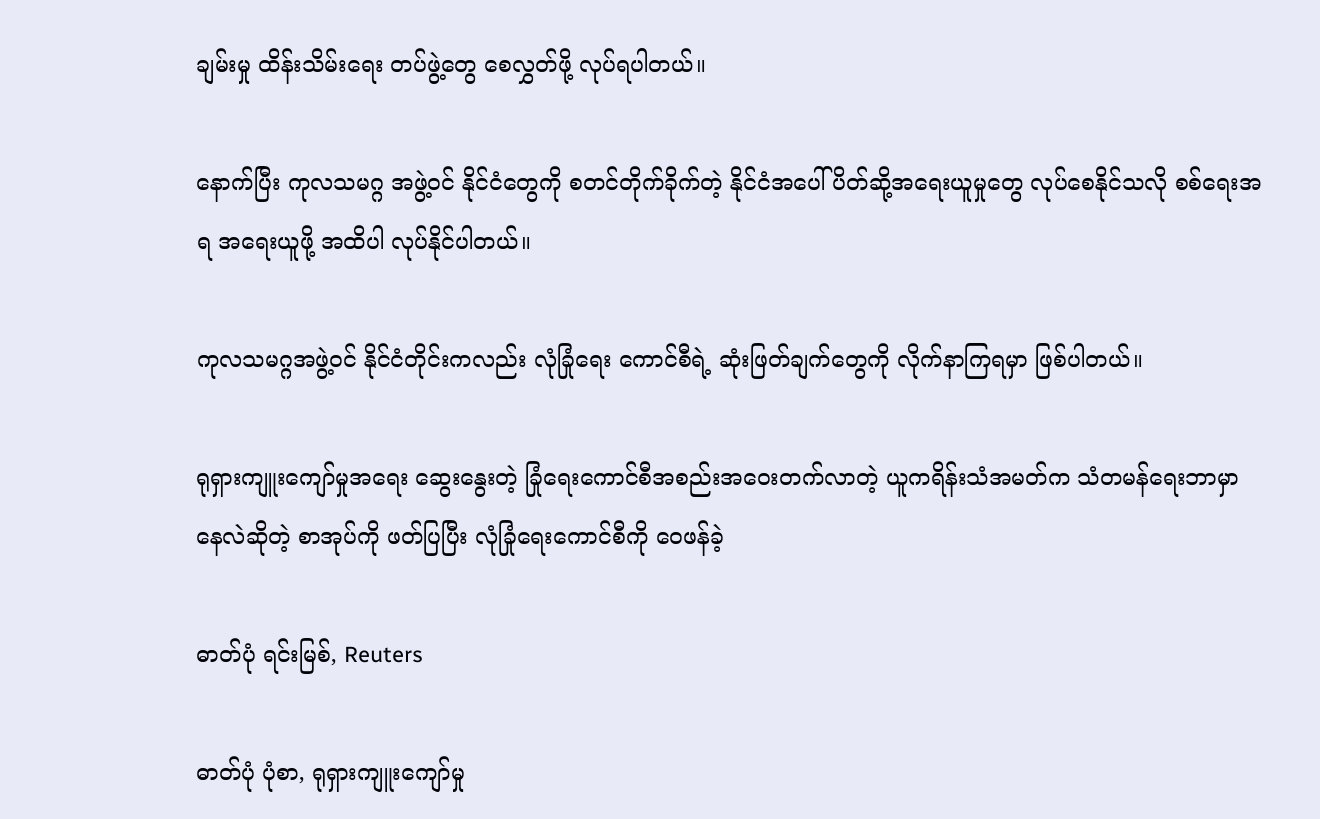ချမ်းမှု ထိန်းသိမ်းရေး တပ်ဖွဲ့တွေ စေလွှတ်ဖို့ လုပ်ရပါတယ်။

နောက်ပြီး ကုလသမဂ္ဂ အဖွဲ့ဝင် နိုင်ငံတွေကို စတင်တိုက်ခိုက်တဲ့ နိုင်ငံအပေါ် ပိတ်ဆို့အရေးယူမှုတွေ လုပ်စေနိုင်သလို စစ်ရေးအရ အရေးယူဖို့ အထိပါ လုပ်နိုင်ပါတယ်။

ကုလသမဂ္ဂအဖွဲ့ဝင် နိုင်ငံတိုင်းကလည်း လုံခြုံရေး ကောင်စီရဲ့ ဆုံးဖြတ်ချက်တွေကို လိုက်နာကြရမှာ ဖြစ်ပါတယ်။

ရုရှားကျူးကျော်မှုအရေး ဆွေးနွေးတဲ့ ခြုံရေးကောင်စီအစည်းအဝေးတက်လာတဲ့ ယူကရိန်းသံအမတ်က သံတမန်ရေးဘာမှာနေလဲဆိုတဲ့ စာအုပ်ကို ဖတ်ပြပြီး လုံခြုံရေးကောင်စီကို ဝေဖန်ခဲ့

ဓာတ်ပုံ ရင်းမြစ်, Reuters

ဓာတ်ပုံ ပုံစာ, ရုရှားကျူးကျော်မှု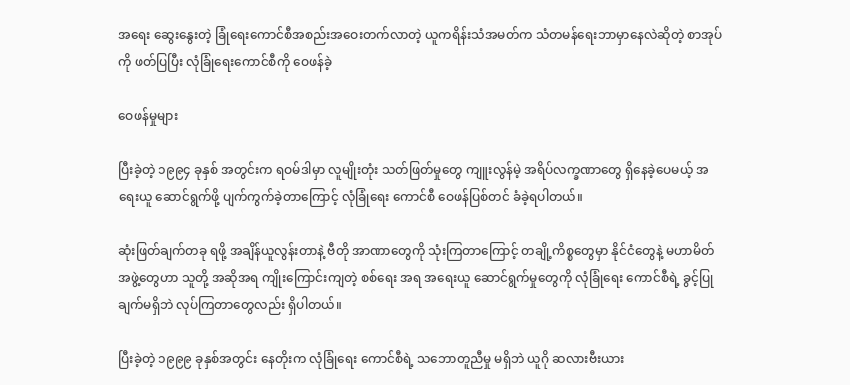အရေး ဆွေးနွေးတဲ့ ခြုံရေးကောင်စီအစည်းအဝေးတက်လာတဲ့ ယူကရိန်းသံအမတ်က သံတမန်ရေးဘာမှာနေလဲဆိုတဲ့ စာအုပ်ကို ဖတ်ပြပြီး လုံခြုံရေးကောင်စီကို ဝေဖန်ခဲ့

ဝေဖန်မှုများ

ပြီးခဲ့တဲ့ ၁၉၉၄ ခုနှစ် အတွင်းက ရဝမ်ဒါမှာ လူမျိုးတုံး သတ်ဖြတ်မှုတွေ ကျူးလွန်မဲ့ အရိပ်လက္ခဏာတွေ ရှိနေခဲ့ပေမယ့် အရေးယူ ဆောင်ရွက်ဖို့ ပျက်ကွက်ခဲ့တာကြောင့် လုံခြုံရေး ကောင်စီ ဝေဖန်ပြစ်တင် ခံခဲ့ရပါတယ်။

ဆုံးဖြတ်ချက်တခု ရဖို့ အချိန်ယူလွန်းတာနဲ့ ဗီတို အာဏာတွေကို သုံးကြတာကြောင့် တချို့ကိစ္စတွေမှာ နိုင်ငံတွေနဲ့ မဟာမိတ်အဖွဲ့တွေဟာ သူတို့ အဆိုအရ ကျိုးကြောင်းကျတဲ့ စစ်ရေး အရ အရေးယူ ဆောင်ရွက်မှုတွေကို လုံခြုံရေး ကောင်စီရဲ့ ခွင့်ပြုချက်မရှိဘဲ လုပ်ကြတာတွေလည်း ရှိပါတယ်။

ပြီးခဲ့တဲ့ ၁၉၉၉ ခုနှစ်အတွင်း နေတိုးက လုံခြုံရေး ကောင်စီရဲ့ သဘောတူညီမှု မရှိဘဲ ယူဂို ဆလားဗီးယား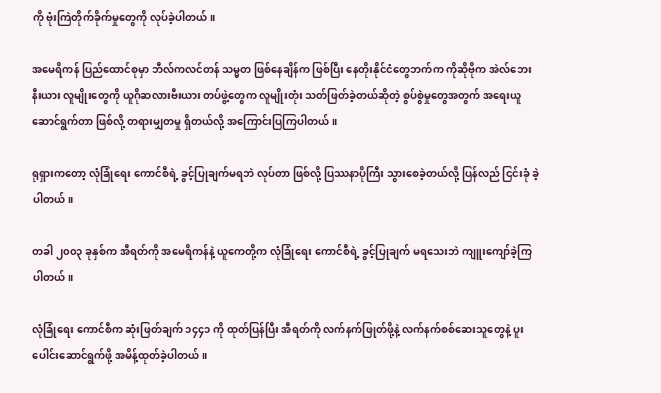ကို ဗုံးကြဲတိုက်ခိုက်မှုတွေကို လုပ်ခဲ့ပါတယ်။

အမေရိကန် ပြည်ထောင်စုမှာ ဘီလ်ကလင်တန် သမ္မတ ဖြစ်နေချိန်က ဖြစ်ပြီး နေတိုးနိုင်ငံတွေဘက်က ကိုဆိုဗိုက အဲလ်ဘေးနီးယား လူမျိုးတွေကို ယူဂိုဆလားဗီးယား တပ်ဖွဲ့တွေက လူမျိုးတုံး သတ်ဖြတ်ခဲ့တယ်ဆိုတဲ့ စွပ်စွဲမှုတွေအတွက် အရေးယူဆောင်ရွက်တာ ဖြစ်လို့ တရားမျှတမှု ရှိတယ်လို့ အကြောင်းပြကြပါတယ်။

ရုရှားကတော့ လုံခြုံရေး ကောင်စီရဲ့ ခွင့်ပြုချက်မရဘဲ လုပ်တာ ဖြစ်လို့ ပြဿနာပိုကြီး သွားစေခဲ့တယ်လို့ ပြန်လည် ငြင်းခုံ ခဲ့ပါတယ်။

တခါ ၂၀၀၃ ခုနှစ်က အီရတ်ကို အမေရိကန်နဲ့ ယူကေတို့က လုံခြုံရေး ကောင်စီရဲ့ ခွင့်ပြုချက် မရသေးဘဲ ကျူးကျော်ခဲ့ကြပါတယ်။

လုံခြုံရေး ကောင်စီက ဆုံးဖြတ်ချက် ၁၄၄၁ ကို ထုတ်ပြန်ပြီး အီရတ်ကို လက်နက်ဖြုတ်ဖို့နဲ့ လက်နက်စစ်ဆေးသူတွေနဲ့ ပူးပေါင်းဆောင်ရွက်ဖို့ အမိန့်ထုတ်ခဲ့ပါတယ်။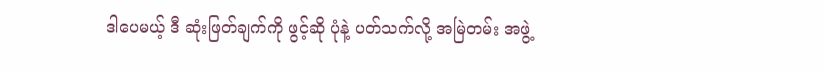ဒါပေမယ့် ဒီ ဆုံးဖြတ်ချက်ကို ဖွင့်ဆို ပုံနဲ့ ပတ်သက်လို့ အမြဲတမ်း အဖွဲ့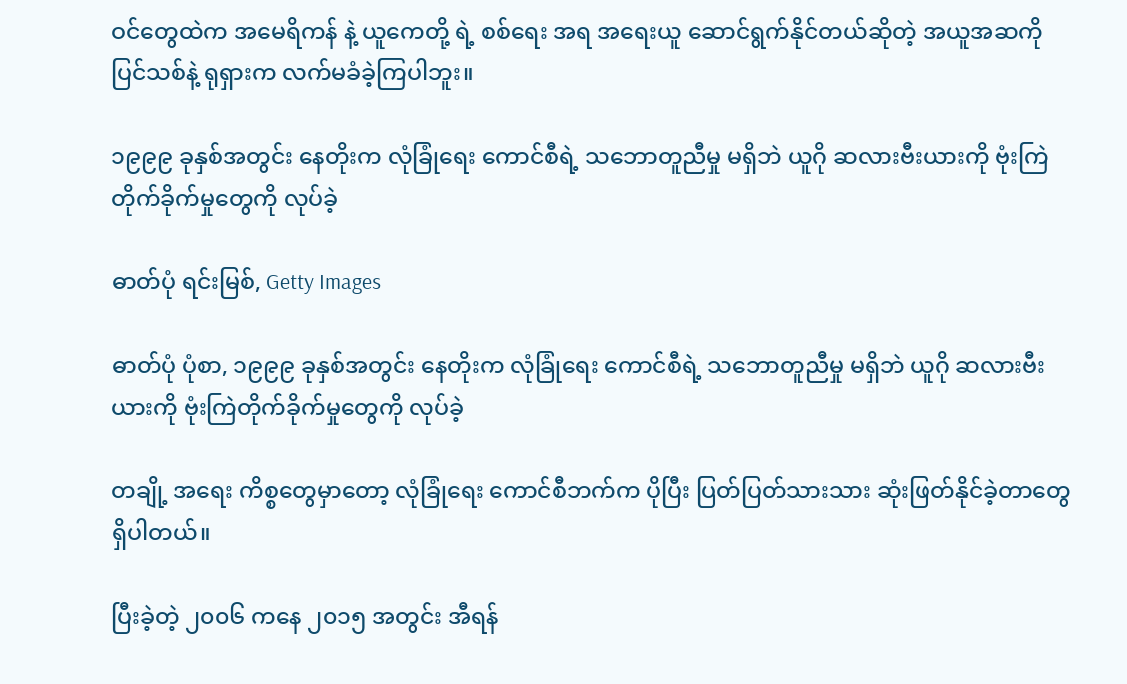ဝင်တွေထဲက အမေရိကန် နဲ့ ယူကေတို့ ရဲ့ စစ်ရေး အရ အရေးယူ ဆောင်ရွက်နိုင်တယ်ဆိုတဲ့ အယူအဆကို ပြင်သစ်နဲ့ ရုရှားက လက်မခံခဲ့ကြပါဘူး။

၁၉၉၉ ခုနှစ်အတွင်း နေတိုးက လုံခြုံရေး ကောင်စီရဲ့ သဘောတူညီမှု မရှိဘဲ ယူဂို ဆလားဗီးယားကို ဗုံးကြဲတိုက်ခိုက်မှုတွေကို လုပ်ခဲ့

ဓာတ်ပုံ ရင်းမြစ်, Getty Images

ဓာတ်ပုံ ပုံစာ, ၁၉၉၉ ခုနှစ်အတွင်း နေတိုးက လုံခြုံရေး ကောင်စီရဲ့ သဘောတူညီမှု မရှိဘဲ ယူဂို ဆလားဗီးယားကို ဗုံးကြဲတိုက်ခိုက်မှုတွေကို လုပ်ခဲ့

တချို့ အရေး ကိစ္စတွေမှာတော့ လုံခြုံရေး ကောင်စီဘက်က ပိုပြီး ပြတ်ပြတ်သားသား ဆုံးဖြတ်နိုင်ခဲ့တာတွေ ရှိပါတယ်။

ပြီးခဲ့တဲ့ ၂၀၀၆ ကနေ ၂၀၁၅ အတွင်း အီရန်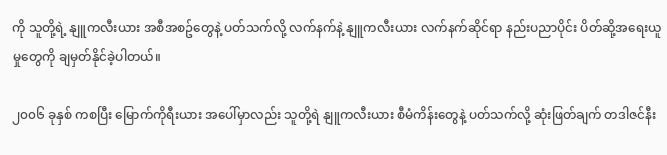ကို သူတို့ရဲ့ နျူကလီးယား အစီအစဥ်တွေနဲ့ ပတ်သက်လို့ လက်နက်နဲ့ နျူကလီးယား လက်နက်ဆိုင်ရာ နည်းပညာပိုင်း ပိတ်ဆို့အရေးယူမှုတွေကို ချမှတ်နိုင်ခဲ့ပါတယ်။

၂၀၀၆ ခုနှစ် ကစပြီး မြောက်ကိုရီးယား အပေါ်မှာလည်း သူတို့ရဲ နျူကလီးယား စီမံကိန်းတွေနဲ့ ပတ်သက်လို့ ဆုံးဖြတ်ချက် တဒါဇင်နီး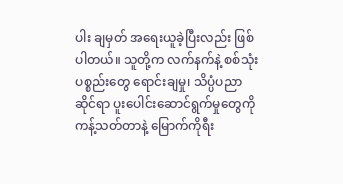ပါး ချမှတ် အရေးယူခဲ့ပြီးလည်း ဖြစ်ပါတယ်။ သူတို့က လက်နက်နဲ့ စစ်သုံးပစ္စည်းတွေ ရောင်းချမှု၊ သိပ္ပံပညာဆိုင်ရာ ပူးပေါင်းဆောင်ရွက်မှုတွေကို ကန့်သတ်တာနဲ့ မြောက်ကိုရီး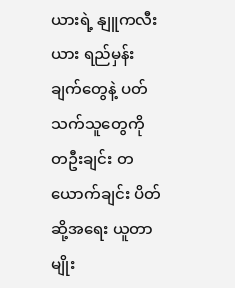ယားရဲ့ နျူကလီးယား ရည်မှန်းချက်တွေနဲ့ ပတ်သက်သူတွေကို တဦးချင်း တယောက်ချင်း ပိတ်ဆို့အရေး ယူတာမျိုး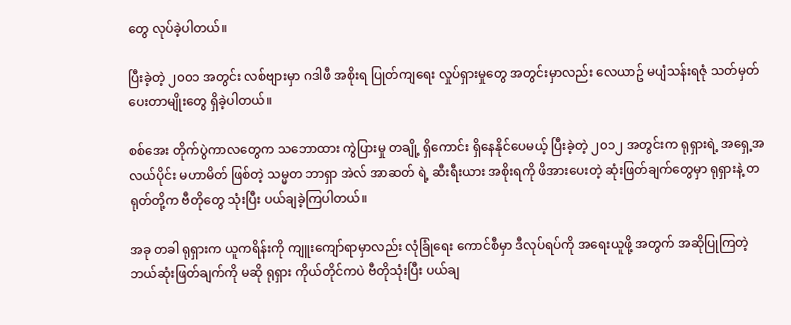တွေ လုပ်ခဲ့ပါတယ်။

ပြီးခဲ့တဲ့ ၂၀၀၁ အတွင်း လစ်ဗျားမှာ ဂဒါဖီ အစိုးရ ပြုတ်ကျရေး လှုပ်ရှားမှုတွေ အတွင်းမှာလည်း လေယာဥ် မပျံသန်းရဇုံ သတ်မှတ်ပေးတာမျိုးတွေ ရှိခဲ့ပါတယ်။

စစ်အေး တိုက်ပွဲကာလတွေက သဘောထား ကွဲပြားမှု တချို့ ရှိကောင်း ရှိနေနိုင်ပေမယ့် ပြီးခဲ့တဲ့ ၂၀၁၂ အတွင်းက ရုရှားရဲ့ အရှေ့အလယ်ပိုင်း မဟာမိတ် ဖြစ်တဲ့ သမ္မတ ဘာရှာ အဲလ် အာဆတ် ရဲ့ ဆီးရီးယား အစိုးရကို ဖိအားပေးတဲ့ ဆုံးဖြတ်ချက်တွေမှာ ရုရှားနဲ့ တရုတ်တို့က ဗီတိုတွေ သုံးပြီး ပယ်ချခဲ့ကြပါတယ်။

အခု တခါ ရုရှားက ယူကရိန်းကို ကျူးကျော်ရာမှာလည်း လုံခြုံရေး ကောင်စီမှာ ဒီလုပ်ရပ်ကို အရေးယူဖို့ အတွက် အဆိုပြုကြတဲ့ ဘယ်ဆုံးဖြတ်ချက်ကို မဆို ရုရှား ကိုယ်တိုင်ကပဲ ဗီတိုသုံးပြီး ပယ်ချ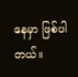နေမှာ ဖြစ်ပါတယ်။